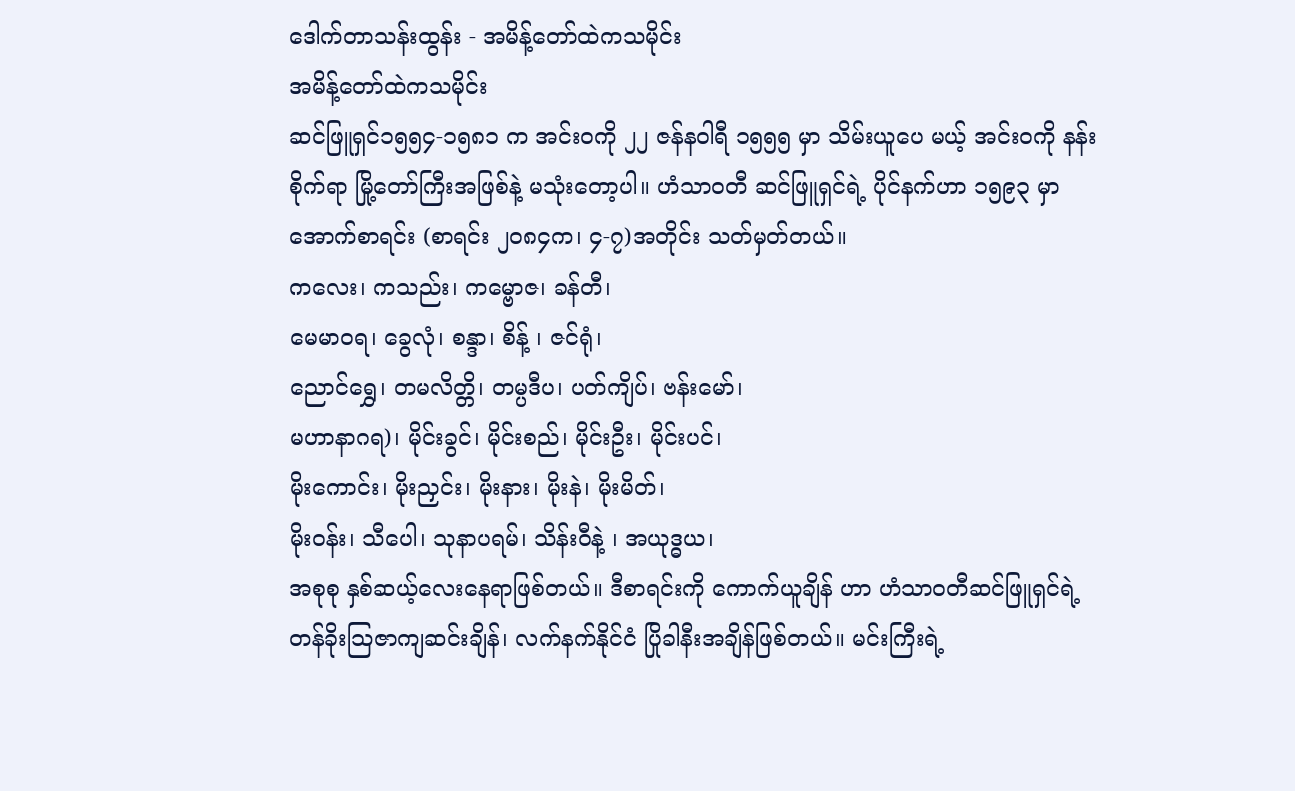ဒေါက်တာသန်းထွန်း - အမိန့်တော်ထဲကသမိုင်း
အမိန့်တော်ထဲကသမိုင်း
ဆင်ဖြူရှင်၁၅၅၄-၁၅၈၁ က အင်းဝကို ၂၂ ဇန်နဝါရီ ၁၅၅၅ မှာ သိမ်းယူပေ မယ့် အင်းဝကို နန်းစိုက်ရာ မြို့တော်ကြီးအဖြစ်နဲ့ မသုံးတော့ပါ။ ဟံသာဝတီ ဆင်ဖြူရှင်ရဲ့ ပိုင်နက်ဟာ ၁၅၉၃ မှာ အောက်စာရင်း (စာရင်း ၂၀၈၄က၊ ၄-၇)အတိုင်း သတ်မှတ်တယ်။
ကလေး၊ ကသည်း၊ ကမ္ဗောဇ၊ ခန်တီ၊
မေမာဝရ၊ ခွေလုံ၊ စန္ဒာ၊ စိန့် ၊ ဇင်ရုံ၊
ညောင်ရွှေ၊ တမလိတ္တိ၊ တမ္ပဒီပ၊ ပတ်ကျိပ်၊ ဗန်းမော်၊
မဟာနာဂရ)၊ မိုင်းခွင်၊ မိုင်းစည်၊ မိုင်းဦး၊ မိုင်းပင်၊
မိုးကောင်း၊ မိုးညှင်း၊ မိုးနား၊ မိုးနဲ၊ မိုးမိတ်၊
မိုးဝန်း၊ သီပေါ၊ သုနာပရမ်၊ သိန်းဝီနဲ့ ၊ အယုဒ္ဓယ၊
အစုစု နှစ်ဆယ့်လေးနေရာဖြစ်တယ်။ ဒီစာရင်းကို ကောက်ယူချိန် ဟာ ဟံသာဝတီဆင်ဖြူရှင်ရဲ့ တန်ခိုးသြဇာကျဆင်းချိန်၊ လက်နက်နိုင်ငံ ပြိုခါနီးအချိန်ဖြစ်တယ်။ မင်းကြီးရဲ့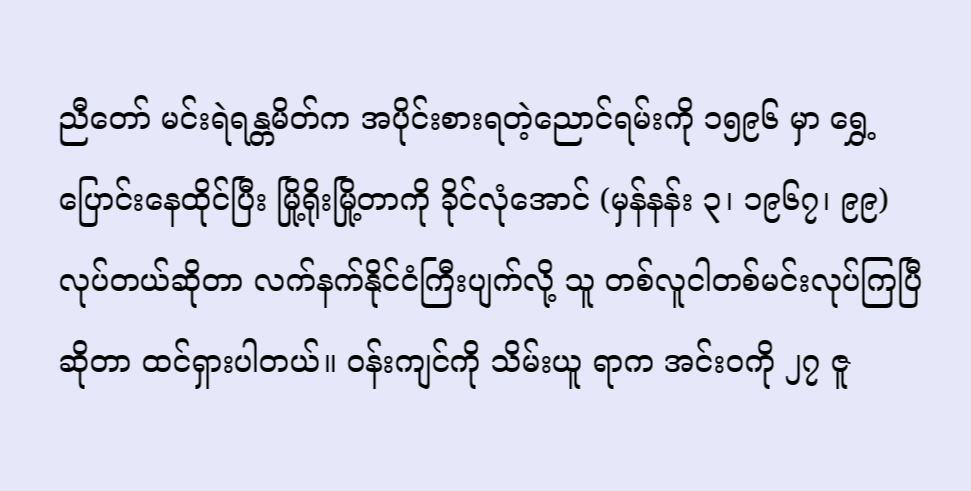ညီတော် မင်းရဲရန္တမိတ်က အပိုင်းစားရတဲ့ညောင်ရမ်းကို ၁၅၉၆ မှာ ရွှေ့ပြောင်းနေထိုင်ပြီး မြို့ရိုးမြို့တာကို ခိုင်လုံအောင် (မှန်နန်း ၃၊ ၁၉၆၇၊ ၉၉)လုပ်တယ်ဆိုတာ လက်နက်နိုင်ငံကြီးပျက်လို့ သူ တစ်လူငါတစ်မင်းလုပ်ကြပြီဆိုတာ ထင်ရှားပါတယ်။ ဝန်းကျင်ကို သိမ်းယူ ရာက အင်းဝကို ၂၇ ဇူ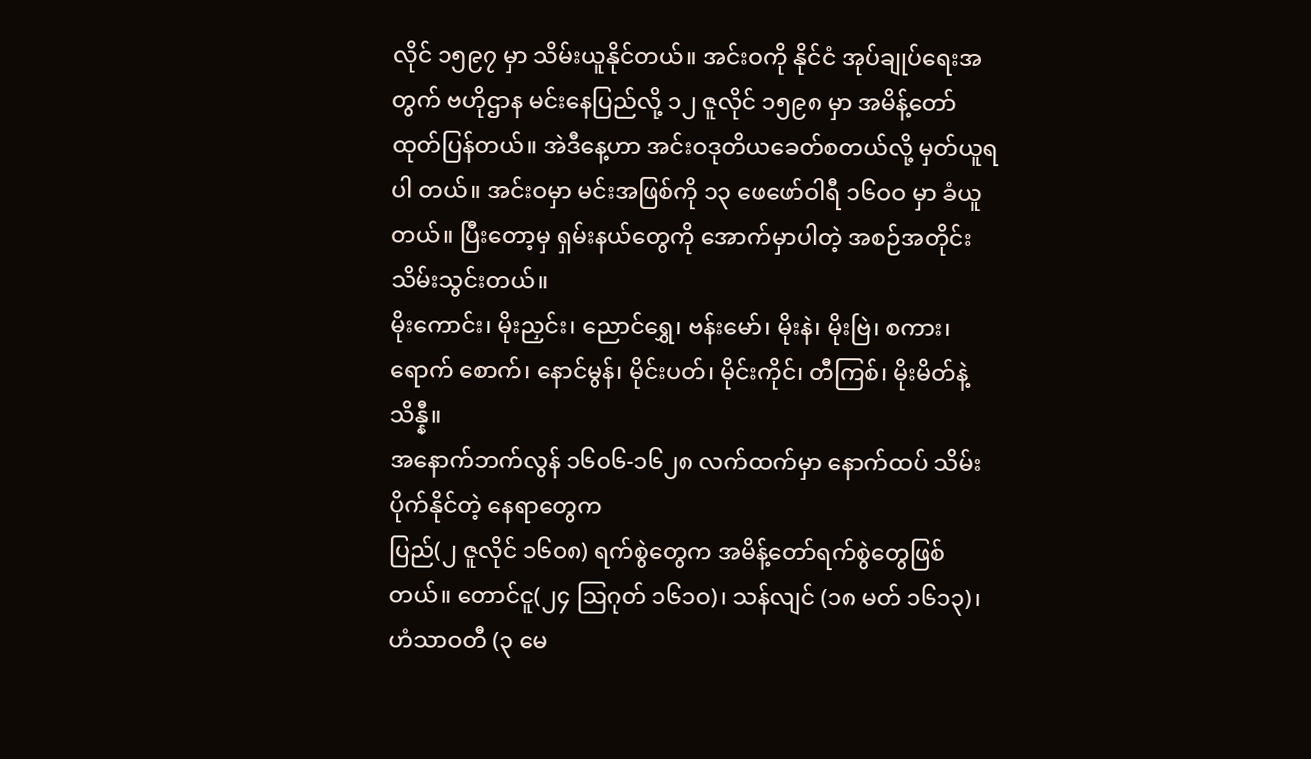လိုင် ၁၅၉၇ မှာ သိမ်းယူနိုင်တယ်။ အင်းဝကို နိုင်ငံ အုပ်ချုပ်ရေးအတွက် ဗဟိုဌာန မင်းနေပြည်လို့ ၁၂ ဇူလိုင် ၁၅၉၈ မှာ အမိန့်တော်ထုတ်ပြန်တယ်။ အဲဒီနေ့ဟာ အင်းဝဒုတိယခေတ်စတယ်လို့ မှတ်ယူရပါ တယ်။ အင်းဝမှာ မင်းအဖြစ်ကို ၁၃ ဖေဖော်ဝါရီ ၁၆ဝဝ မှာ ခံယူတယ်။ ပြီးတော့မှ ရှမ်းနယ်တွေကို အောက်မှာပါတဲ့ အစဉ်အတိုင်း သိမ်းသွင်းတယ်။
မိုးကောင်း၊ မိုးညှင်း၊ ညောင်ရွှေ၊ ဗန်းမော်၊ မိုးနဲ၊ မိုးဗြဲ၊ စကား၊ ရောက် စောက်၊ နောင်မွန်၊ မိုင်းပတ်၊ မိုင်းကိုင်၊ တီကြစ်၊ မိုးမိတ်နဲ့ သိန္နီ။
အနောက်ဘက်လွန် ၁၆၀၆-၁၆၂၈ လက်ထက်မှာ နောက်ထပ် သိမ်း ပိုက်နိုင်တဲ့ နေရာတွေက
ပြည်(၂ ဇူလိုင် ၁၆၀၈) ရက်စွဲတွေက အမိန့်တော်ရက်စွဲတွေဖြစ်တယ်။ တောင်ငူ(၂၄ ဩဂုတ် ၁၆၁ဝ)၊ သန်လျင် (၁၈ မတ် ၁၆၁၃)၊ ဟံသာဝတီ (၃ မေ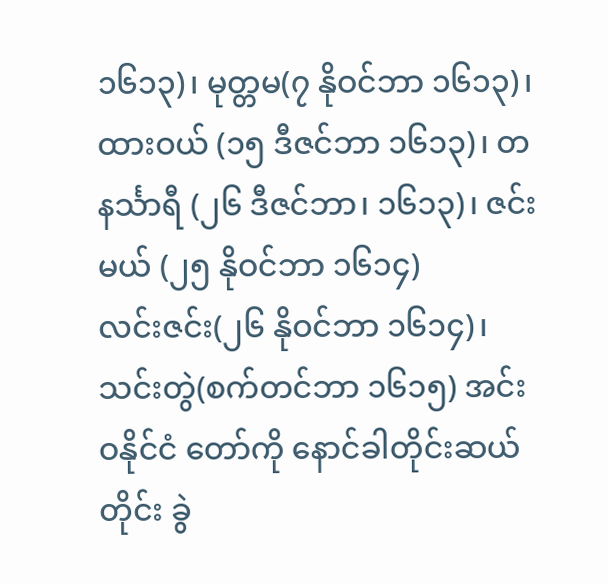၁၆၁၃)၊ မုတ္တမ(၇ နိုဝင်ဘာ ၁၆၁၃)၊ ထားဝယ် (၁၅ ဒီဇင်ဘာ ၁၆၁၃)၊ တနင်္သာရီ (၂၆ ဒီဇင်ဘာ၊ ၁၆၁၃)၊ ဇင်းမယ် (၂၅ နိုဝင်ဘာ ၁၆၁၄)
လင်းဇင်း(၂၆ နိုဝင်ဘာ ၁၆၁၄)၊ သင်းတွဲ(စက်တင်ဘာ ၁၆၁၅) အင်းဝနိုင်ငံ တော်ကို နောင်ခါတိုင်းဆယ်တိုင်း ခွဲ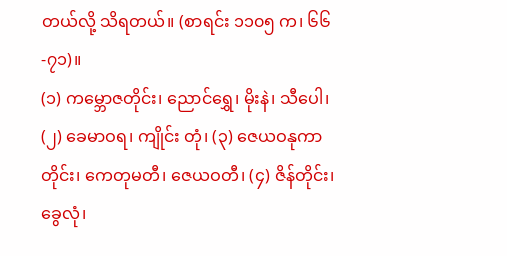တယ်လို့ သိရတယ်။ (စာရင်း ၁၁၀၅ က၊ ၆၆-၇၁)။
(၁) ကမ္ဘောဇတိုင်း၊ ညောင်ရွှေ၊ မိုးနဲ၊ သီပေါ၊ (၂) ခေမာဝရ၊ ကျိုင်း တုံ၊ (၃) ဇေယဝနုကာတိုင်း၊ ကေတုမတီ၊ ဇေယဝတီ၊ (၄) ဇိန်တိုင်း၊ ခွေလုံ၊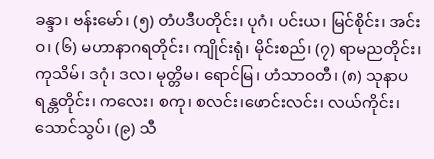ခန္ဒာ၊ ဗန်းမော်၊ (၅) တံပဒီပတိုင်း၊ ပုဂံ၊ ပင်းယ၊ မြင်စိုင်း၊ အင်းဝ၊ (၆) မဟာနာဂရတိုင်း၊ ကျိုင်းရုံ၊ မိုင်းစည်၊ (၇) ရာမညတိုင်း၊ ကုသိမ်၊ ဒဂုံ၊ ဒလ၊ မုတ္တိမ၊ ရောင်မြ၊ ဟံသာဝတီ၊ (၈) သုနာပရန္တတိုင်း၊ ကလေး၊ စကု၊ စလင်း၊ဖောင်းလင်း၊ လယ်ကိုင်း၊ သောင်သွပ်၊ (၉) သီ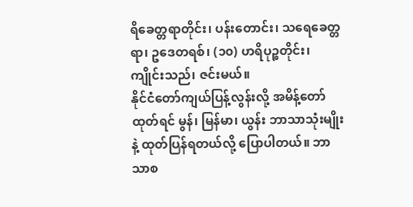ရိခေတ္တရာတိုင်း၊ ပန်းတောင်း၊ သရေခေတ္တရာ၊ ဥဒေတရစ်၊ (၁၀) ဟရိပုဉ္စတိုင်း၊ ကျိုင်းသည်၊ ဇင်းမယ်။
နိုင်ငံတော်ကျယ်ပြန့်လွန်းလို့ အမိန့်တော်ထုတ်ရင် မွန်၊ မြန်မာ၊ ယွန်း ဘာသာသုံးမျိုးနဲ့ ထုတ်ပြန်ရတယ်လို့ ပြောပါတယ်။ ဘာသာစ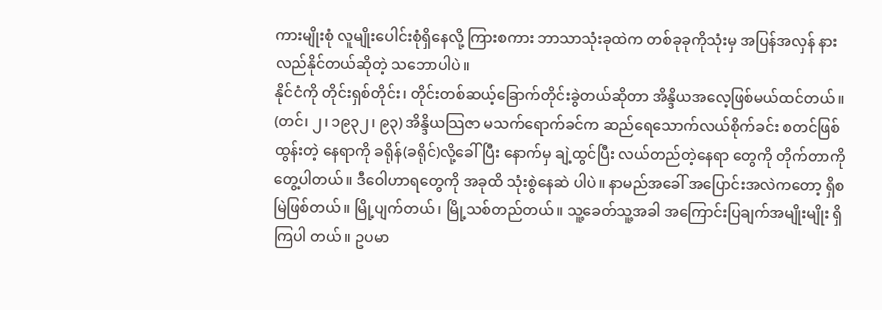ကားမျိုးစုံ လူမျိုးပေါင်းစုံရှိနေလို့ ကြားစကား ဘာသာသုံးခုထဲက တစ်ခုခုကိုသုံးမှ အပြန်အလှန် နားလည်နိုင်တယ်ဆိုတဲ့ သဘောပါပဲ။
နိုင်ငံကို တိုင်းရှစ်တိုင်း၊ တိုင်းတစ်ဆယ့်ခြောက်တိုင်းခွဲတယ်ဆိုတာ အိန္ဒိယအလေ့ဖြစ်မယ်ထင်တယ်။ (တင်၊ ၂၊ ၁၉၃၂၊ ၉၃) အိန္ဒိယသြဇာ မသက်ရောက်ခင်က ဆည်ရေသောက်လယ်စိုက်ခင်း စတင်ဖြစ်ထွန်းတဲ့ နေရာကို ခရိုန်(ခရိုင်)လို့ခေါ်ပြီး နောက်မှ ချဲ့ထွင်ပြီး လယ်တည်တဲ့နေရာ တွေကို တိုက်တာကို တွေ့ပါတယ်။ ဒီဝေါဟာရတွေကို အခုထိ သုံးစွဲနေဆဲ ပါပဲ။ နာမည်အခေါ် အပြောင်းအလဲကတော့ ရှိစမြဲဖြစ်တယ်။ မြို့ပျက်တယ်၊ မြို့သစ်တည်တယ်။ သူ့ခေတ်သူ့အခါ အကြောင်းပြချက်အမျိုးမျိုး ရှိကြပါ တယ်။ ဥပမာ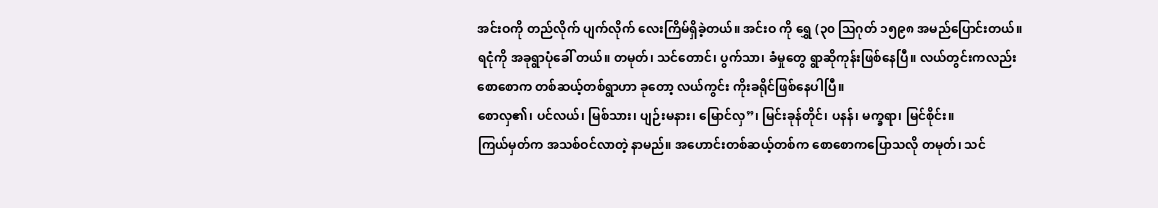အင်းဝကို တည်လိုက် ပျက်လိုက် လေးကြိမ်ရှိခဲ့တယ်။ အင်းဝ ကို ရွှေ (၃၀ သြဂုတ် ၁၅၉၈ အမည်ပြောင်းတယ်။ ရငုံကို အခုရွာပုံခေါ် တယ်။ တမုတ်၊ သင်တောင်၊ ပွက်သာ၊ ခံမှုတွေ ရွာဆိုကုန်းဖြစ်နေပြီ။ လယ်တွင်းကလည်း စောစောက တစ်ဆယ့်တစ်ရွာဟာ ခုတော့ လယ်ကွင်း ကိုးခရိုင်ဖြစ်နေပါပြီ။
စောလှ၏၊ ပင်လယ်၊ မြစ်သား၊ ပျဉ်းမနား၊ မြောင်လှ”၊ မြင်းခုန်တိုင်၊ ပနန်၊ မက္ခရာ၊ မြင်စိုင်း။
ကြယ်မှတ်က အသစ်ဝင်လာတဲ့ နာမည်။ အဟောင်းတစ်ဆယ့်တစ်က စောစောကပြောသလို တမုတ်၊ သင်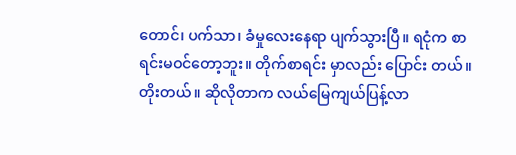တောင်၊ ပက်သာ၊ ခံမှုလေးနေရာ ပျက်သွားပြီ။ ရငုံက စာရင်းမဝင်တော့ဘူး။ တိုက်စာရင်း မှာလည်း ပြောင်း တယ်။ တိုးတယ်။ ဆိုလိုတာက လယ်မြေကျယ်ပြန့်လာ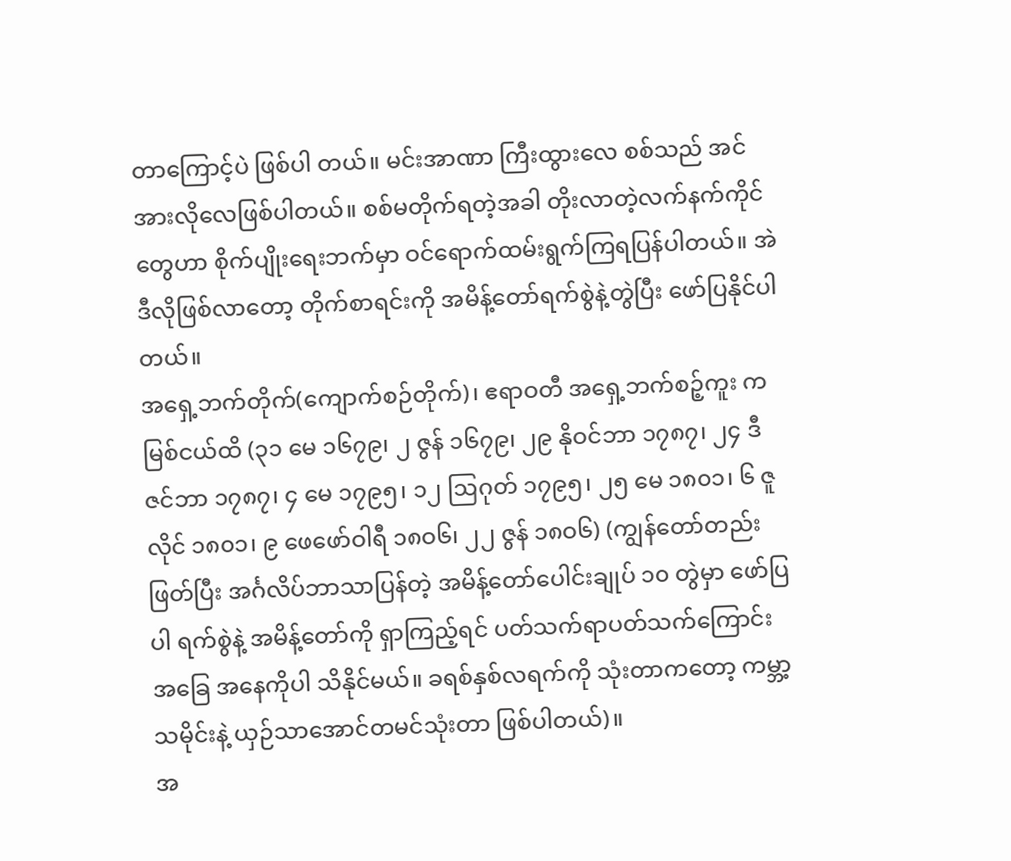တာကြောင့်ပဲ ဖြစ်ပါ တယ်။ မင်းအာဏာ ကြီးထွားလေ စစ်သည် အင်အားလိုလေဖြစ်ပါတယ်။ စစ်မတိုက်ရတဲ့အခါ တိုးလာတဲ့လက်နက်ကိုင်တွေဟာ စိုက်ပျိုးရေးဘက်မှာ ဝင်ရောက်ထမ်းရွက်ကြရပြန်ပါတယ်။ အဲဒီလိုဖြစ်လာတော့ တိုက်စာရင်းကို အမိန့်တော်ရက်စွဲနဲ့တွဲပြီး ဖော်ပြနိုင်ပါတယ်။
အရှေ့ဘက်တိုက်(ကျောက်စဉ်တိုက်)၊ ဧရာဝတီ အရှေ့ဘက်စဉ့်ကူး က မြစ်ငယ်ထိ (၃၁ မေ ၁၆၇၉၊ ၂ ဇွန် ၁၆၇၉၊ ၂၉ နိုဝင်ဘာ ၁၇၈၇၊ ၂၄ ဒီဇင်ဘာ ၁၇၈၇၊ ၄ မေ ၁၇၉၅၊ ၁၂ ဩဂုတ် ၁၇၉၅၊ ၂၅ မေ ၁၈၀၁၊ ၆ ဇူလိုင် ၁၈၀၁၊ ၉ ဖေဖော်ဝါရီ ၁၈ဝ၆၊ ၂၂ ဇွန် ၁၈ဝ၆) (ကျွန်တော်တည်း ဖြတ်ပြီး အင်္ဂလိပ်ဘာသာပြန်တဲ့ အမိန့်တော်ပေါင်းချုပ် ၁၀ တွဲမှာ ဖော်ပြပါ ရက်စွဲနဲ့ အမိန့်တော်ကို ရှာကြည့်ရင် ပတ်သက်ရာပတ်သက်ကြောင်း အခြေ အနေကိုပါ သိနိုင်မယ်။ ခရစ်နှစ်လရက်ကို သုံးတာကတော့ ကမ္ဘာ့သမိုင်းနဲ့ ယှဉ်သာအောင်တမင်သုံးတာ ဖြစ်ပါတယ်)။
အ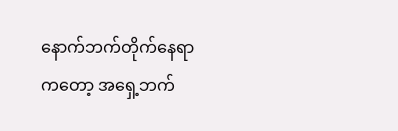နောက်ဘက်တိုက်နေရာကတော့ အရှေ့ဘက်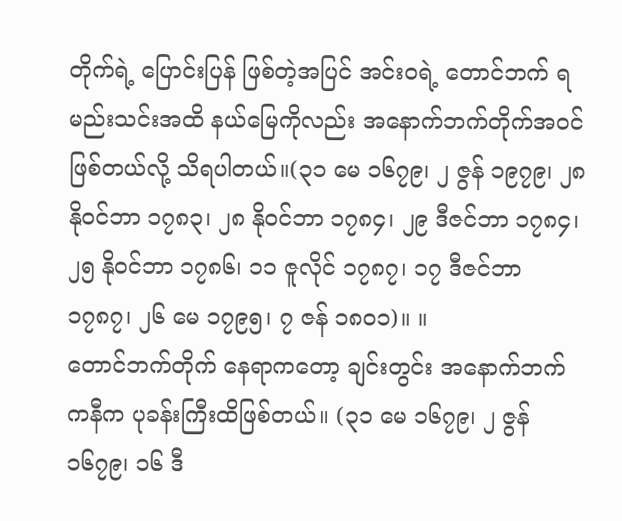တိုက်ရဲ့ ပြောင်းပြန် ဖြစ်တဲ့အပြင် အင်းဝရဲ့ တောင်ဘက် ရမည်းသင်းအထိ နယ်မြေကိုလည်း အနောက်ဘက်တိုက်အဝင်ဖြစ်တယ်လို့ သိရပါတယ်။(၃၁ မေ ၁၆၇၉၊ ၂ ဇွန် ၁၉၇၉၊ ၂၈ နိုဝင်ဘာ ၁၇၈၃၊ ၂၈ နိုဝင်ဘာ ၁၇၈၄၊ ၂၉ ဒီဇင်ဘာ ၁၇၈၄၊ ၂၅ နိုဝင်ဘာ ၁၇၈၆၊ ၁၁ ဇူလိုင် ၁၇၈၇၊ ၁၇ ဒီဇင်ဘာ ၁၇၈၇၊ ၂၆ မေ ၁၇၉၅၊ ၇ ဇန် ၁၈ဝ၁)။ ။
တောင်ဘက်တိုက် နေရာကတော့ ချင်းတွင်း အနောက်ဘက် ကနီက ပုခန်းကြီးထိဖြစ်တယ်။ (၃၁ မေ ၁၆၇၉၊ ၂ ဇွန် ၁၆၇၉၊ ၁၆ ဒီ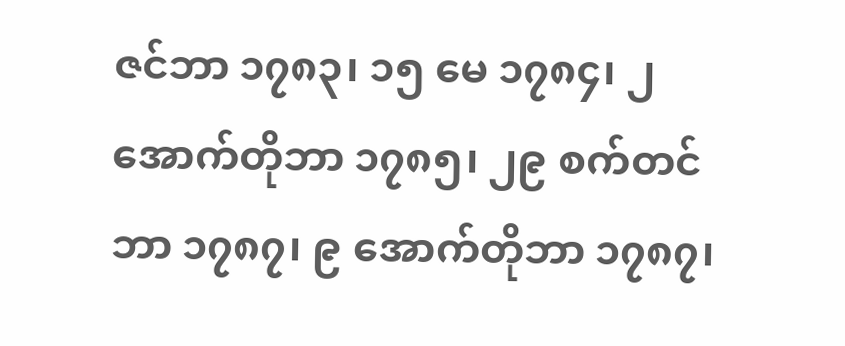ဇင်ဘာ ၁၇၈၃၊ ၁၅ မေ ၁၇၈၄၊ ၂ အောက်တိုဘာ ၁၇၈၅၊ ၂၉ စက်တင်ဘာ ၁၇၈၇၊ ၉ အောက်တိုဘာ ၁၇၈၇၊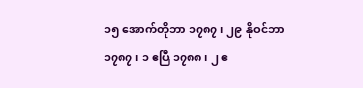၁၅ အောက်တိုဘာ ၁၇၈၇၊ ၂၉ နိုဝင်ဘာ ၁၇၈၇၊ ၁ ဧပြီ ၁၇၈၈၊ ၂ ဧ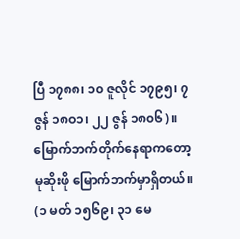ပြီ ၁၇၈၈၊ ၁၀ ဇူလိုင် ၁၇၉၅၊ ၇ ဇွန် ၁၈ဝ၁၊ ၂၂ ဇွန် ၁၈၀၆)။
မြောက်ဘက်တိုက်နေရာကတော့ မုဆိုးဖို မြောက်ဘက်မှာရှိတယ်။ (၁ မတ် ၁၅၆၉၊ ၃၁ မေ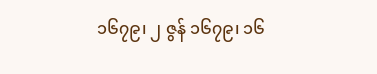၁၆၇၉၊ ၂ ဇွန် ၁၆၇၉၊ ၁၆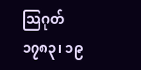သြဂုတ် ၁၇၈၃၊ ၁၉